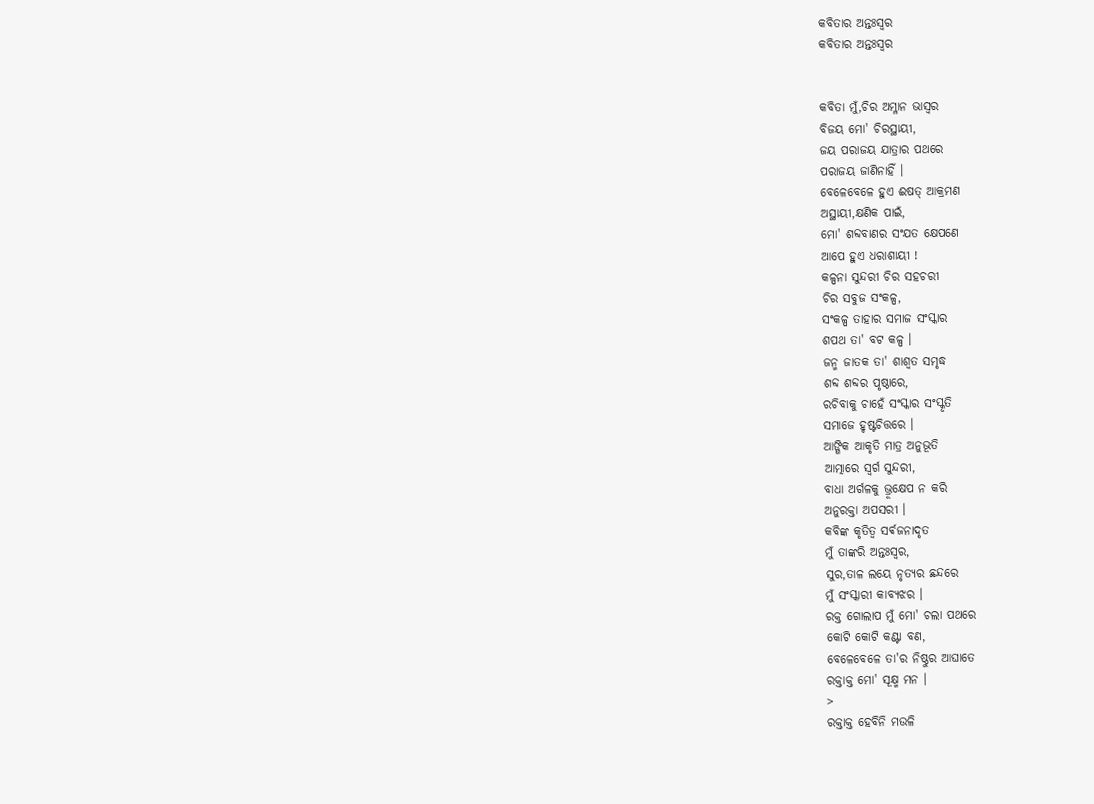କବିତାର ଅନ୍ତଃସ୍ୱର
କବିତାର ଅନ୍ତଃସ୍ୱର


କବିତା ମୁଁ,ଚିର ଅମ୍ଳାନ ଭାସ୍ବର
ବିଜୟ ମୋ' ଚିରସ୍ଥାୟୀ,
ଜୟ ପରାଜୟ ଯାତ୍ରାର ପଥରେ
ପରାଜୟ ଜାଣିନାହିଁ ।
ବେଳେବେଳେ ହୁଏ ଈଷତ୍ ଆକ୍ରମଣ
ଅସ୍ଥାୟୀ,କ୍ଷଣିକ ପାଇଁ,
ମୋ' ଶବ୍ଦବାଣର ସଂଯତ କ୍ଷେପଣେ
ଆପେ ହୁଏ ଧରାଶାୟୀ !
କଳ୍ପନା ସୁନ୍ଦରୀ ଚିର ସହଚରୀ
ଚିର ସବୁଜ ସଂକଳ୍ପ,
ସଂକଳ୍ପ ତାହାର ସମାଜ ସଂସ୍କାର
ଶପଥ ତା' ବଟ କଳ୍ପ ।
ଜନ୍ମ ଜାତକ ତା' ଶାଶ୍ୱତ ସମୃଦ୍ଧ
ଶବ୍ଦ ଶବ୍ଦର ପୃଷ୍ଠାରେ,
ରଚିବାକୁ ଚାହେଁ ସଂସ୍କାର ସଂସ୍କୃତି
ସମାଜେ ହୃଷ୍ଟଚିତ୍ତରେ ।
ଆଙ୍ଗିକ ଆକୃତି ମାତ୍ର ଅନୁଭୂତି
ଆତ୍ମାରେ ସ୍ୱର୍ଗ ସୁନ୍ଦରୀ,
ବାଧା ଅର୍ଗଳକୁ ଭ୍ରୂକ୍ଷେପ ନ କରି
ଅନୁରକ୍ତା ଅପସରୀ ।
କବିଙ୍କ କୃତିତ୍ବ ସର୍ଵଜନାଦୃତ
ମୁଁ ତାଙ୍କରି ଅନ୍ତଃସ୍ୱର,
ସୁର,ତାଳ ଲୟେ ନୃତ୍ୟର ଛନ୍ଦରେ
ମୁଁ ସଂସ୍କାରୀ କାବ୍ୟଝର ।
ରକ୍ତ ଗୋଲାପ ମୁଁ ମୋ' ଚଲା ପଥରେ
କୋଟି କୋଟି କଣ୍ଟା ବଣ,
ବେଳେବେଳେ ତା'ର ନିଷ୍ଠୁର ଆଘାତେ
ରକ୍ତାକ୍ତ ମୋ' ସୂକ୍ଷ୍ମ ମନ ।
>
ରକ୍ତାକ୍ତ ହେବିନି ମଉଳି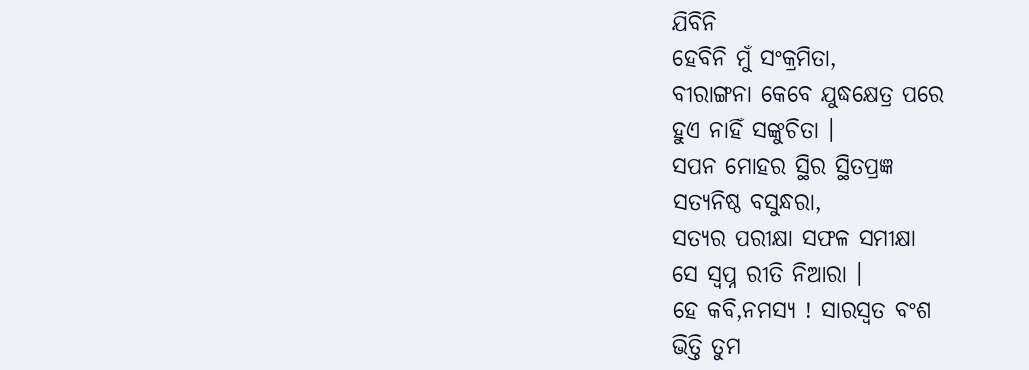ଯିବିନି
ହେବିନି ମୁଁ ସଂକ୍ରମିତା,
ବୀରାଙ୍ଗନା କେବେ ଯୁଦ୍ଧକ୍ଷେତ୍ର ପରେ
ହୁଏ ନାହିଁ ସଙ୍କୁଚିତା ।
ସପନ ମୋହର ସ୍ଥିର ସ୍ଥିତପ୍ରଜ୍ଞ
ସତ୍ୟନିଷ୍ଠ ବସୁନ୍ଧରା,
ସତ୍ୟର ପରୀକ୍ଷା ସଫଳ ସମୀକ୍ଷା
ସେ ସ୍ବପ୍ନ ରୀତି ନିଆରା ।
ହେ କବି,ନମସ୍ୟ ! ସାରସ୍ୱତ ବଂଶ
ଭିତ୍ତି ତୁମ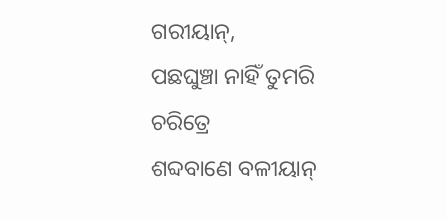ଗରୀୟାନ୍,
ପଛଘୁଞ୍ଚା ନାହିଁ ତୁମରି ଚରିତ୍ରେ
ଶବ୍ଦବାଣେ ବଳୀୟାନ୍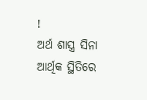!
ଅର୍ଥ ଶାସ୍ତ୍ର ସିନା ଆର୍ଥିକ ସ୍ଥିତିରେ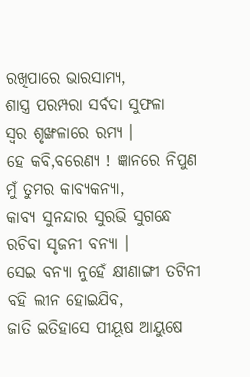ରଖିପାରେ ଭାରସାମ୍ୟ,
ଶାସ୍ତ୍ର ପରମ୍ପରା ସର୍ବଦା ସୁଫଳା
ସ୍ୱର ଶୃଙ୍ଖଳାରେ ରମ୍ୟ ।
ହେ କବି,ବରେଣ୍ୟ ! ଜ୍ଞାନରେ ନିପୁଣ
ମୁଁ ତୁମର କାବ୍ୟକନ୍ୟା,
କାବ୍ୟ ସୁନନ୍ଦାର ସୁରଭି ସୁଗନ୍ଧେ
ରଚିବା ସୃଜନୀ ବନ୍ୟା ।
ସେଇ ବନ୍ୟା ନୁହେଁ କ୍ଷୀଣାଙ୍ଗୀ ତଟିନୀ
ବହି ଲୀନ ହୋଇଯିବ,
ଜାତି ଇତିହାସେ ପୀୟୂଷ ଆୟୁଷେ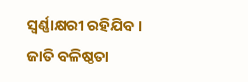ସ୍ୱର୍ଣ୍ଣାକ୍ଷରୀ ରହିଯିବ ।
ଜାତି ବଳିଷ୍ଠତା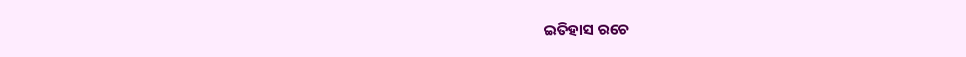ଇତିହାସ ରଚେ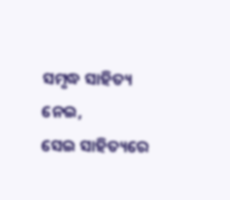ସମୃଦ୍ଧ ସାହିତ୍ୟ ନେଇ,
ସେଇ ସାହିତ୍ୟରେ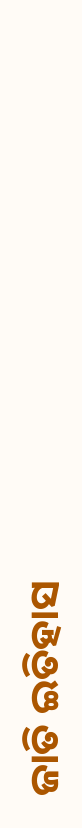ଜାତି ଇତିହାସ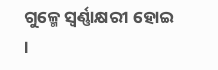ଗୁଳ୍ମେ ସ୍ୱର୍ଣ୍ଣାକ୍ଷରୀ ହୋଇ ।